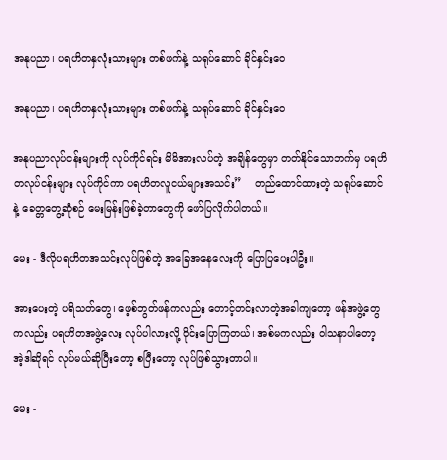အနုပညာ၊ ပရဟိတနှလုံးသားများ တစ်ဖက်နဲ့ သရုပ်ဆောင် ခိုင်နှင်းဝေ

အနုပညာ၊ ပရဟိတနှလုံးသားများ တစ်ဖက်နဲ့ သရုပ်ဆောင် ခိုင်နှင်းဝေ

အနုပညာလုပ်ငန်းများကို လုပ်ကိုင်ရင်း မိမိအားလပ်တဲ့ အချိန်တွေမှာ တတ်နိုင်သောဘက်မှ ပရဟိတလုပ်ငန်းများ လုပ်ကိုင်ကာ ပရဟိတလူငယ်များအသင်း”    တည်ထောင်ထားတဲ့ သရုပ်ဆောင် နဲ့ ခေတ္တတွေ့ဆုံစဉ် မေးမြန်းဖြစ်ခဲ့တာတွေကို ဖော်ပြလိုက်ပါတယ်။

မေး - ဒီလိုပရဟိတအသင်းလုပ်ဖြစ်တဲ့ အခြေအနေလေးကို ပြောပြပေးပါဦး။

အားပေးတဲ့ ပရိသတ်တွေ၊ ဖေ့စ်ဘွတ်ဖန်ကလည်း တောင့်တင်းလာတဲ့အခါကျတော့ ဖန်အဖွဲ့တွေကလည်း ပရဟိတအဖွဲ့လေး လုပ်ပါလားလို့ ဝိုင်းပြောကြတယ်၊ အစ်မကလည်း ဝါသနာပါတော့ အဲ့ဒါဆိုရင် လုပ်မယ်ဆိုပြီးတော့ စပြီးတော့ လုပ်ဖြစ်သွားတာပါ။

မေး -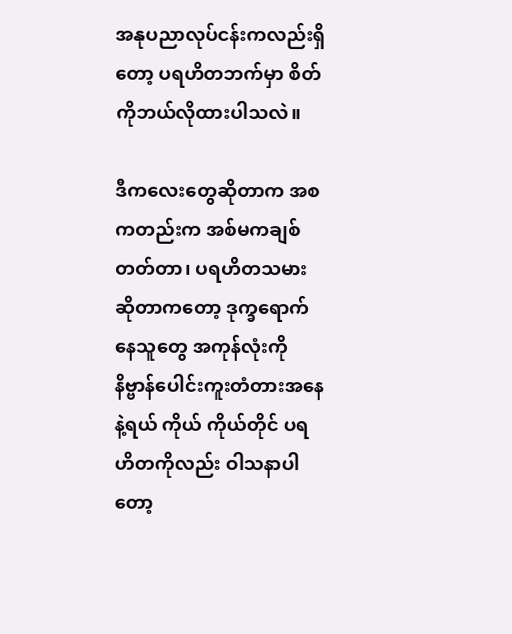အနုပညာလုပ်ငန်းကလည်းရှိတော့ ပရဟိတဘက်မှာ စိတ်ကိုဘယ်လိုထားပါသလဲ။

ဒီကလေးတွေဆိုတာက အစကတည်းက အစ်မကချစ်တတ်တာ၊ ပရဟိတသမားဆိုတာကတော့ ဒုက္ခရောက်နေသူတွေ အကုန်လုံးကို နိဗ္ဗာန်ပေါင်းကူးတံတားအနေနဲ့ရယ် ကိုယ် ကိုယ်တိုင် ပရဟိတကိုလည်း ဝါသနာပါတော့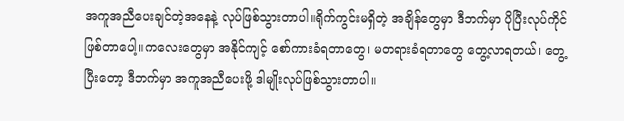အကူအညီပေးချင်တဲ့အနေနဲ့ လုပ်ဖြစ်သွားတာပါ။ရိုက်ကွင်းမရှိတဲ့ အချိန်တွေမှာ ဒီဘက်မှာ ပိုပြီးလုပ်ကိုင်ဖြစ်တာပေါ့။ကလေးတွေမှာ အနိုင်ကျင့် စော်ကားခံရတာတွေ၊ မတရားခံရတာတွေ တွေ့လာရတယ်၊ တွေ့ပြီးတော့ ဒီဘက်မှာ အကူအညီပေးဖို့ ဒါမျိုးလုပ်ဖြစ်သွားတာပါ။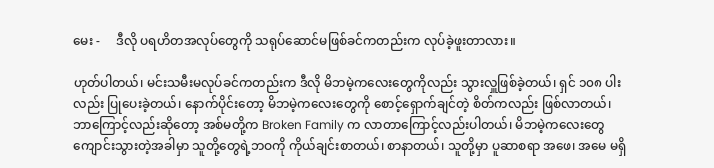မေး -     ဒီလို ပရဟိတအလုပ်တွေကို သရုပ်ဆောင်မဖြစ်ခင်ကတည်းက လုပ်ခဲ့ဖူးတာလား။

ဟုတ်ပါတယ်၊ မင်းသမီးမလုပ်ခင်ကတည်းက ဒီလို မိဘမဲ့ကလေးတွေကိုလည်း သွားလှူဖြစ်ခဲ့တယ်၊ ရှင် ၁၀၈ ပါးလည်း ပြုပေးခဲ့တယ်၊ နောက်ပိုင်းတော့ မိဘမဲ့ကလေးတွေကို စောင့်ရှောက်ချင်တဲ့ စိတ်ကလည်း ဖြစ်လာတယ်၊ ဘာကြောင့်လည်းဆိုတော့ အစ်မတို့က Broken Family က လာတာကြောင့်လည်းပါတယ်၊ မိဘမဲ့ကလေးတွေ ကျောင်းသွားတဲ့အခါမှာ သူတို့တွေရဲ့ဘဝကို ကိုယ်ချင်းစာတယ်၊ စာနာတယ်၊ သူတို့မှာ ပူဆာစရာ အဖေ၊ အမေ မရှိ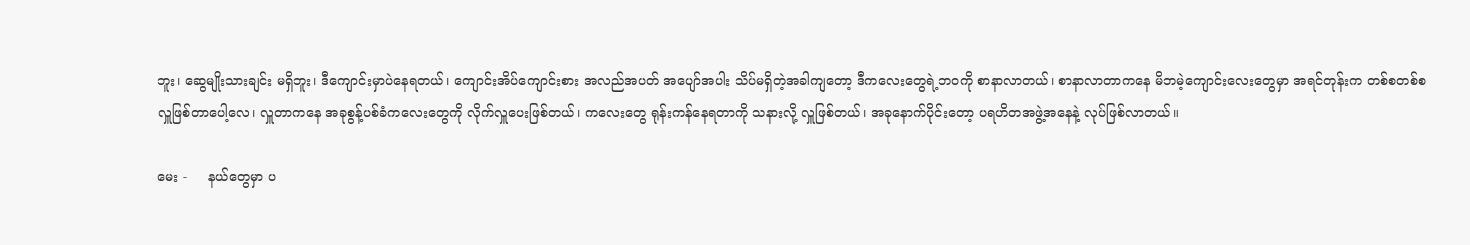ဘူး၊ ဆွေမျိုးသားချင်း မရှိဘူး၊ ဒီကျောင်းမှာပဲနေရတယ်၊ ကျောင်းအိပ်ကျောင်းစား အလည်အပတ် အပျော်အပါး သိပ်မရှိတဲ့အခါကျတော့ ဒီကလေးတွေရဲ့ဘဝကို စာနာလာတယ်၊ စာနာလာတာကနေ မိဘမဲ့ကျောင်းလေးတွေမှာ အရင်တုန်းက တစ်စတစ်စ လှူဖြစ်တာပေါ့လေ၊ လှူတာကနေ အခုစွန့်ပစ်ခံကလေးတွေကို လိုက်လှူပေးဖြစ်တယ်၊ ကလေးတွေ ရုန်းကန်နေရတာကို သနားလို့ လှူဖြစ်တယ်၊ အခုနောက်ပိုင်းတော့ ပရဟိတအဖွဲ့အနေနဲ့ လုပ်ဖြစ်လာတယ်။

မေး -     နယ်တွေမှာ ပ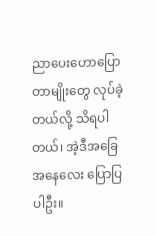ညာပေးဟောပြောတာမျိုးတွေ လုပ်ခဲ့တယ်လို့ သိရပါတယ်၊ အဲ့ဒီအခြေအနေလေး ပြောပြပါဦး။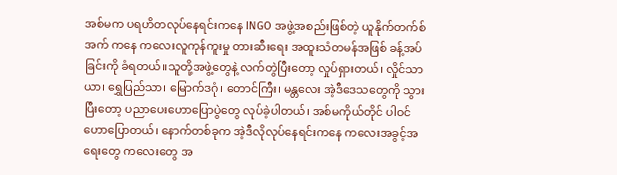အစ်မက ပရဟိတလုပ်နေရင်းကနေ INGO အဖွဲ့အစည်းဖြစ်တဲ့ ယူနိုက်တက်စ်အက် ကနေ ကလေးလူကုန်ကူးမှု တားဆီးရေး အထူးသံတမန်အဖြစ် ခန့်အပ်ခြင်းကို ခံရတယ်။သူတို့အဖွဲ့တွေနဲ့ လက်တွဲပြီးတော့ လှုပ်ရှားတယ်၊ လှိုင်သာယာ၊ ရွှေပြည်သာ၊ မြောက်ဒဂုံ၊ တောင်ကြီး၊ မန္တလေး အဲ့ဒီဒေသတွေကို သွားပြီးတော့ ပညာပေးဟောပြောပွဲတွေ လုပ်ခဲ့ပါတယ်၊ အစ်မကိုယ်တိုင် ပါဝင်ဟောပြောတယ်၊ နောက်တစ်ခုက အဲ့ဒီလိုလုပ်နေရင်းကနေ ကလေးအခွင့်အရေးတွေ ကလေးတွေ အ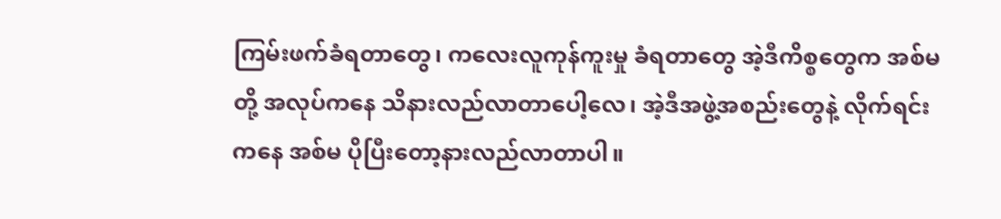ကြမ်းဖက်ခံရတာတွေ၊ ကလေးလူကုန်ကူးမှု ခံရတာတွေ အဲ့ဒီကိစ္စတွေက အစ်မတို့ အလုပ်ကနေ သိနားလည်လာတာပေါ့လေ၊ အဲ့ဒီအဖွဲ့အစည်းတွေနဲ့ လိုက်ရင်းကနေ အစ်မ ပိုပြီးတော့နားလည်လာတာပါ။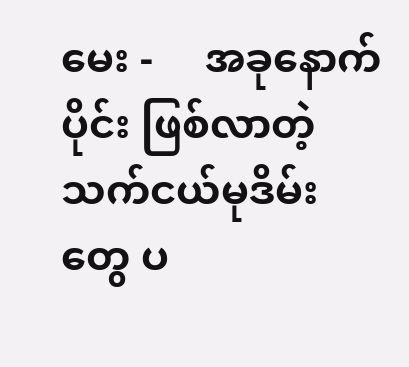မေး -     အခုနောက်ပိုင်း ဖြစ်လာတဲ့ သက်ငယ်မုဒိမ်းတွေ ပ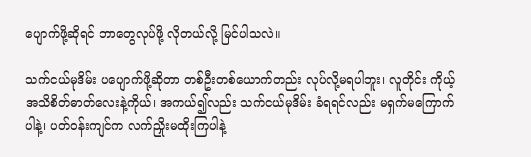ပျောက်ဖို့ဆိုရင် ဘာတွေလုပ်ဖို့ လိုတယ်လို့ မြင်ပါသလဲ။

သက်ငယ်မုဒိမ်း ပပျောက်ဖို့ဆိုတာ တစ်ဦးတစ်ယောက်တည်း လုပ်လို့မရပါဘူး၊ လူတိုင်း ကိုယ့်အသိစိတ်ဓာတ်လေးနဲ့ကိုယ်၊ အကယ်၍လည်း သက်ငယ်မုဒိမ်း ခံရရင်လည်း မရှက်မကြောက်ပါနဲ့၊ ပတ်ဝန်းကျင်က လက်ညှိုးမထိုးကြပါနဲ့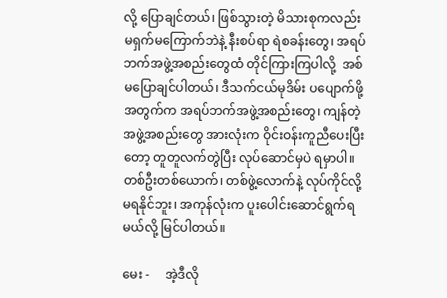လို့ ပြောချင်တယ်၊ ဖြစ်သွားတဲ့ မိသားစုကလည်း မရှက်မကြောက်ဘဲနဲ့ နီးစပ်ရာ ရဲစခန်းတွေ၊ အရပ်ဘက်အဖွဲ့အစည်းတွေထံ တိုင်ကြားကြပါလို့  အစ်မပြောချင်ပါတယ်၊ ဒီသက်ငယ်မုဒိမ်း ပပျောက်ဖို့အတွက်က အရပ်ဘက်အဖွဲ့အစည်းတွေ၊ ကျန်တဲ့အဖွဲ့အစည်းတွေ အားလုံးက ဝိုင်းဝန်းကူညီပေးပြီးတော့ တူတူလက်တွဲပြီး လုပ်ဆောင်မှပဲ ရမှာပါ။ တစ်ဦးတစ်ယောက်၊ တစ်ဖွဲ့လောက်နဲ့ လုပ်ကိုင်လို့ မရနိုင်ဘူး၊ အကုန်လုံးက ပူးပေါင်းဆောင်ရွက်ရမယ်လို့ မြင်ပါတယ်။

မေး -     အဲ့ဒီလို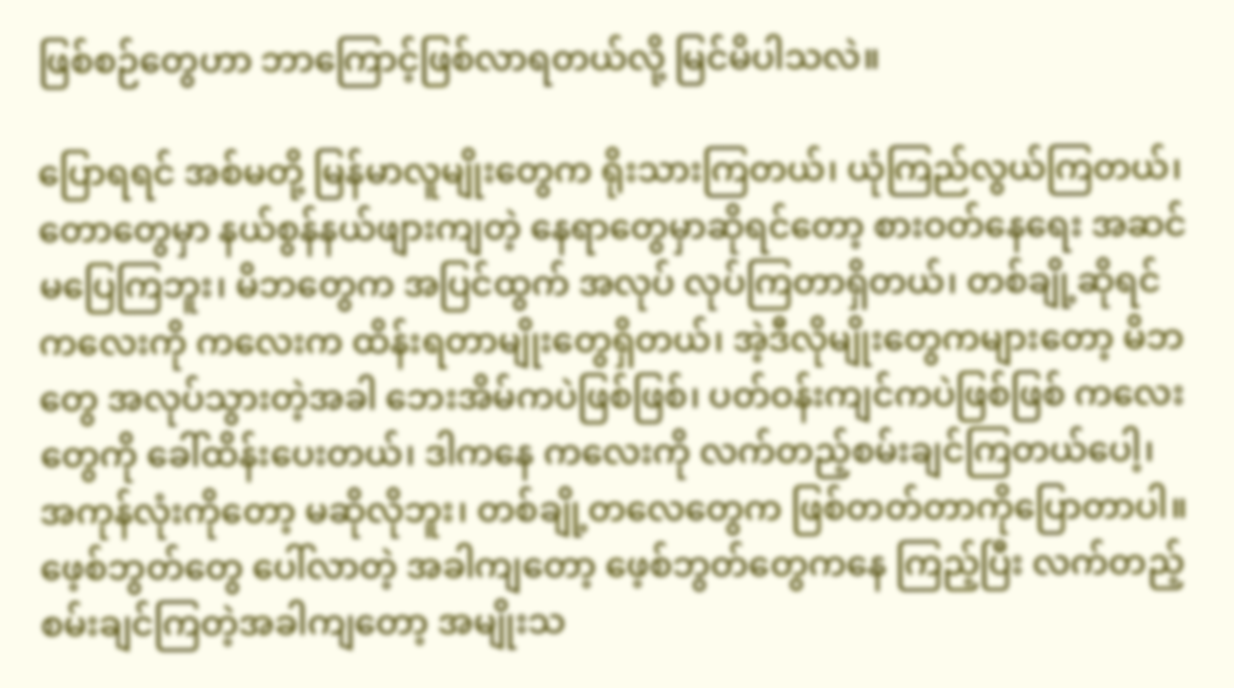ဖြစ်စဉ်တွေဟာ ဘာကြောင့်ဖြစ်လာရတယ်လို့ မြင်မိပါသလဲ။

ပြောရရင် အစ်မတို့ မြန်မာလူမျိုးတွေက ရိုးသားကြတယ်၊ ယုံကြည်လွယ်ကြတယ်၊ တောတွေမှာ နယ်စွန်နယ်ဖျားကျတဲ့ နေရာတွေမှာဆိုရင်တော့ စားဝတ်နေရေး အဆင်မပြေကြဘူး၊ မိဘတွေက အပြင်ထွက် အလုပ် လုပ်ကြတာရှိတယ်၊ တစ်ချို့ဆိုရင် ကလေးကို ကလေးက ထိန်းရတာမျိုးတွေရှိတယ်၊ အဲ့ဒီလိုမျိုးတွေကများတော့ မိဘတွေ အလုပ်သွားတဲ့အခါ ဘေးအိမ်ကပဲဖြစ်ဖြစ်၊ ပတ်ဝန်းကျင်ကပဲဖြစ်ဖြစ် ကလေးတွေကို ခေါ်ထိန်းပေးတယ်၊ ဒါကနေ ကလေးကို လက်တည့်စမ်းချင်ကြတယ်ပေါ့၊ အကုန်လုံးကိုတော့ မဆိုလိုဘူး၊ တစ်ချို့တလေတွေက ဖြစ်တတ်တာကိုပြောတာပါ။ဖေ့စ်ဘွတ်တွေ ပေါ်လာတဲ့ အခါကျတော့ ဖေ့စ်ဘွတ်တွေကနေ ကြည့်ပြီး လက်တည့်စမ်းချင်ကြတဲ့အခါကျတော့ အမျိုးသ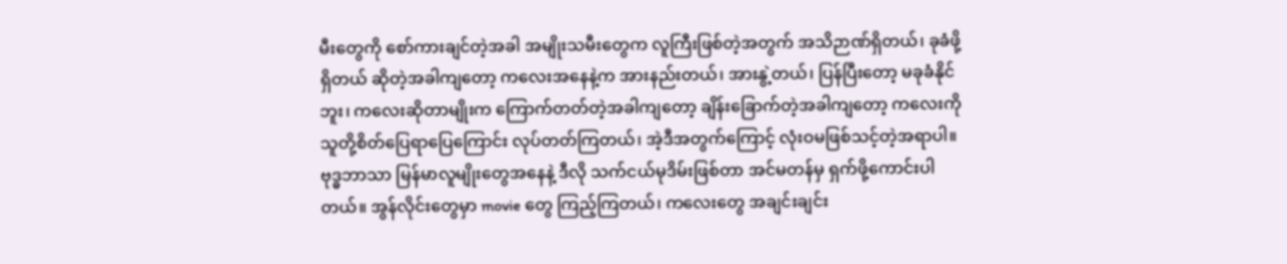မီးတွေကို စော်ကားချင်တဲ့အခါ အမျိုးသမီးတွေက လူကြီးဖြစ်တဲ့အတွက် အသိဉာဏ်ရှိတယ်၊ ခုခံဖို့ရှိတယ် ဆိုတဲ့အခါကျတော့ ကလေးအနေနဲ့က အားနည်းတယ်၊ အားနွဲ့တယ်၊ ပြန်ပြီးတော့ မခုခံနိုင်ဘူး၊ ကလေးဆိုတာမျိုးက ကြောက်တတ်တဲ့အခါကျတော့ ချိန်းခြောက်တဲ့အခါကျတော့ ကလေးကို သူတို့စိတ်ပြေရာပြေကြောင်း လုပ်တတ်ကြတယ်၊ အဲ့ဒီအတွက်ကြောင့် လုံးဝမဖြစ်သင့်တဲ့အရာပါ။ ဗုဒ္ဓဘာသာ မြန်မာလူမျိုးတွေအနေနဲ့ ဒီလို သက်ငယ်မုဒိမ်းဖြစ်တာ အင်မတန်မှ ရှက်ဖို့ကောင်းပါတယ်။ အွန်လိုင်းတွေမှာ movie တွေ ကြည့်ကြတယ်၊ ကလေးတွေ အချင်းချင်း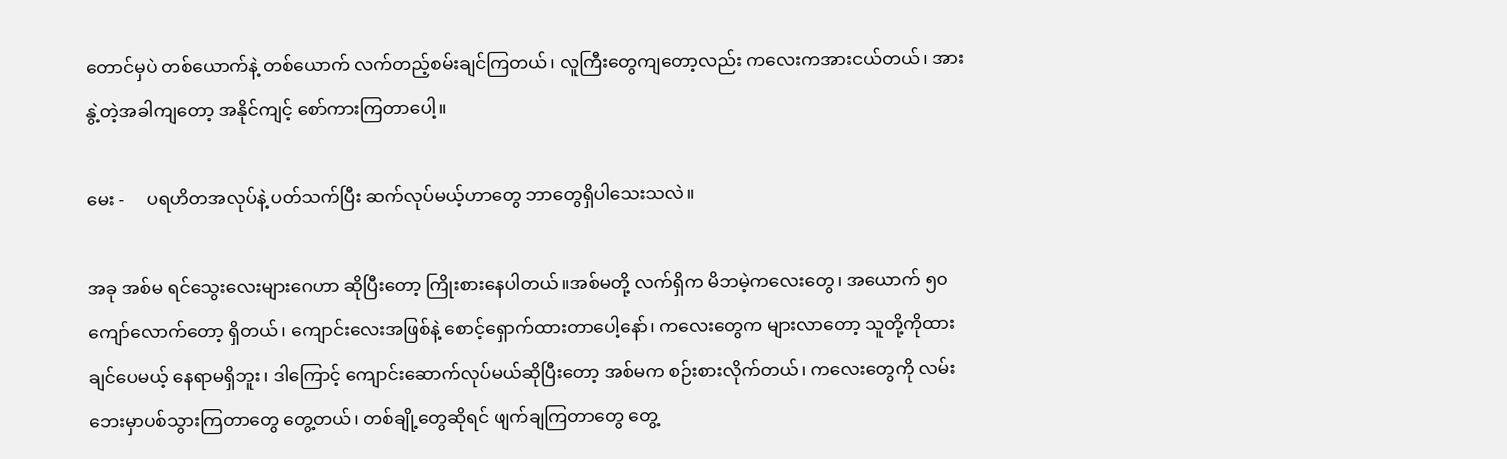တောင်မှပဲ တစ်ယောက်နဲ့ တစ်ယောက် လက်တည့်စမ်းချင်ကြတယ်၊ လူကြီးတွေကျတော့လည်း ကလေးကအားငယ်တယ်၊ အားနွဲ့တဲ့အခါကျတော့ အနိုင်ကျင့် စော်ကားကြတာပေါ့။

မေး -     ပရဟိတအလုပ်နဲ့ ပတ်သက်ပြီး ဆက်လုပ်မယ့်ဟာတွေ ဘာတွေရှိပါသေးသလဲ။

အခု အစ်မ ရင်သွေးလေးများဂေဟာ ဆိုပြီးတော့ ကြိုးစားနေပါတယ်။အစ်မတို့ လက်ရှိက မိဘမဲ့ကလေးတွေ၊ အယောက် ၅၀ ကျော်လောက်တော့ ရှိတယ်၊ ကျောင်းလေးအဖြစ်နဲ့ စောင့်ရှောက်ထားတာပေါ့နော်၊ ကလေးတွေက များလာတော့ သူတို့ကိုထားချင်ပေမယ့် နေရာမရှိဘူး၊ ဒါကြောင့် ကျောင်းဆောက်လုပ်မယ်ဆိုပြီးတော့ အစ်မက စဉ်းစားလိုက်တယ်၊ ကလေးတွေကို လမ်းဘေးမှာပစ်သွားကြတာတွေ တွေ့တယ်၊ တစ်ချို့တွေဆိုရင် ဖျက်ချကြတာတွေ တွေ့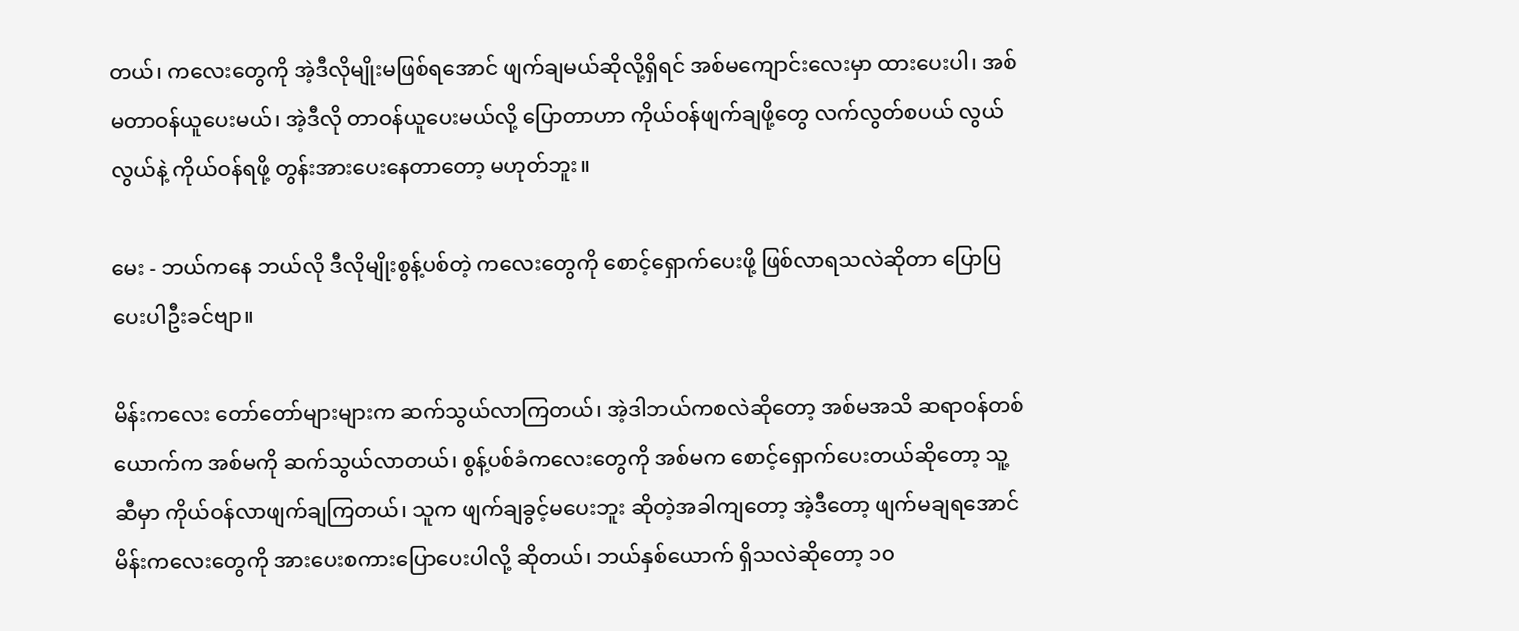တယ်၊ ကလေးတွေကို အဲ့ဒီလိုမျိုးမဖြစ်ရအောင် ဖျက်ချမယ်ဆိုလို့ရှိရင် အစ်မကျောင်းလေးမှာ ထားပေးပါ၊ အစ်မတာဝန်ယူပေးမယ်၊ အဲ့ဒီလို တာဝန်ယူပေးမယ်လို့ ပြောတာဟာ ကိုယ်ဝန်ဖျက်ချဖို့တွေ လက်လွတ်စပယ် လွယ်လွယ်နဲ့ ကိုယ်ဝန်ရဖို့ တွန်းအားပေးနေတာတော့ မဟုတ်ဘူး။

မေး - ဘယ်ကနေ ဘယ်လို ဒီလိုမျိုးစွန့်ပစ်တဲ့ ကလေးတွေကို စောင့်ရှောက်ပေးဖို့ ဖြစ်လာရသလဲဆိုတာ ပြောပြပေးပါဦးခင်ဗျာ။

မိန်းကလေး တော်တော်များများက ဆက်သွယ်လာကြတယ်၊ အဲ့ဒါဘယ်ကစလဲဆိုတော့ အစ်မအသိ ဆရာဝန်တစ်ယောက်က အစ်မကို ဆက်သွယ်လာတယ်၊ စွန့်ပစ်ခံကလေးတွေကို အစ်မက စောင့်ရှောက်ပေးတယ်ဆိုတော့ သူ့ဆီမှာ ကိုယ်ဝန်လာဖျက်ချကြတယ်၊ သူက ဖျက်ချခွင့်မပေးဘူး ဆိုတဲ့အခါကျတော့ အဲ့ဒီတော့ ဖျက်မချရအောင် မိန်းကလေးတွေကို အားပေးစကားပြောပေးပါလို့ ဆိုတယ်၊ ဘယ်နှစ်ယောက် ရှိသလဲဆိုတော့ ၁၀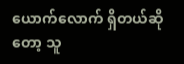ယောက်လောက် ရှိတယ်ဆိုတော့ သူ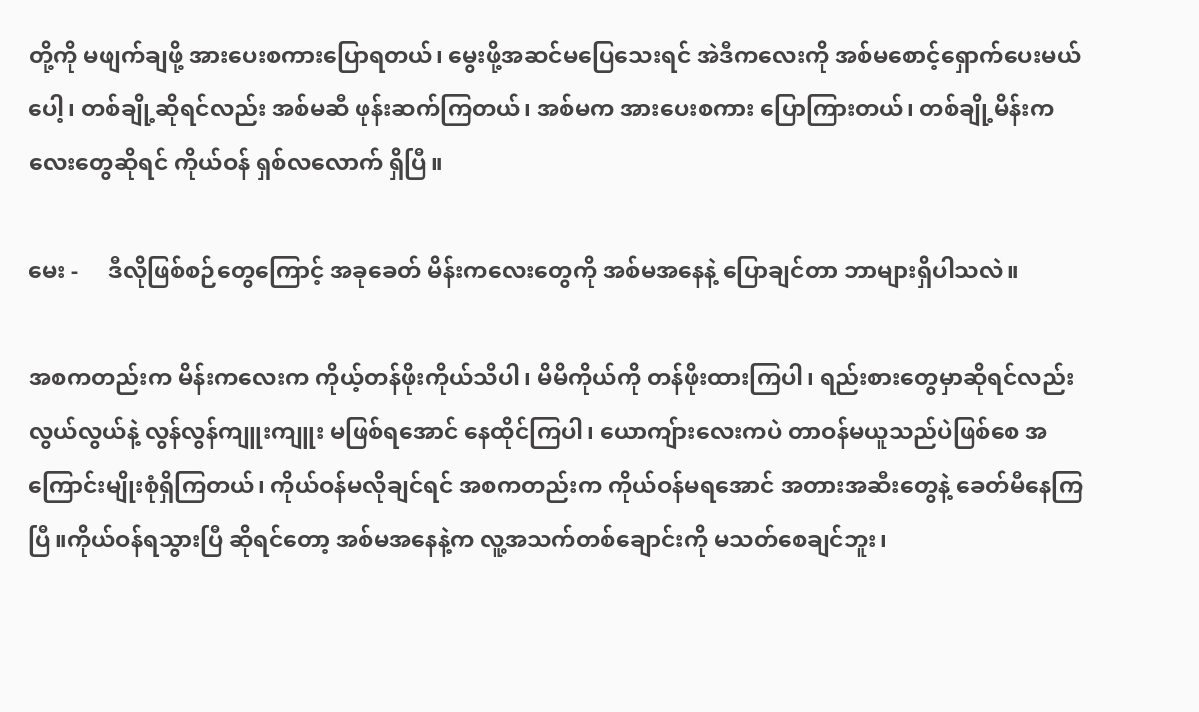တို့ကို မဖျက်ချဖို့ အားပေးစကားပြောရတယ်၊ မွေးဖို့အဆင်မပြေသေးရင် အဲဒီကလေးကို အစ်မစောင့်ရှောက်ပေးမယ်ပေါ့၊ တစ်ချို့ဆိုရင်လည်း အစ်မဆီ ဖုန်းဆက်ကြတယ်၊ အစ်မက အားပေးစကား ပြောကြားတယ်၊ တစ်ချို့မိန်းကလေးတွေဆိုရင် ကိုယ်ဝန် ရှစ်လလောက် ရှိပြီ။

မေး -     ဒီလိုဖြစ်စဉ်တွေကြောင့် အခုခေတ် မိန်းကလေးတွေကို အစ်မအနေနဲ့ ပြောချင်တာ ဘာများရှိပါသလဲ။

အစကတည်းက မိန်းကလေးက ကိုယ့်တန်ဖိုးကိုယ်သိပါ၊ မိမိကိုယ်ကို တန်ဖိုးထားကြပါ၊ ရည်းစားတွေမှာဆိုရင်လည်း လွယ်လွယ်နဲ့ လွန်လွန်ကျူးကျူး မဖြစ်ရအောင် နေထိုင်ကြပါ၊ ယောကျ်ားလေးကပဲ တာဝန်မယူသည်ပဲဖြစ်စေ အကြောင်းမျိုးစုံရှိကြတယ်၊ ကိုယ်ဝန်မလိုချင်ရင် အစကတည်းက ကိုယ်ဝန်မရအောင် အတားအဆီးတွေနဲ့ ခေတ်မီနေကြပြီ။ကိုယ်ဝန်ရသွားပြီ ဆိုရင်တော့ အစ်မအနေနဲ့က လူ့အသက်တစ်ချောင်းကို မသတ်စေချင်ဘူး၊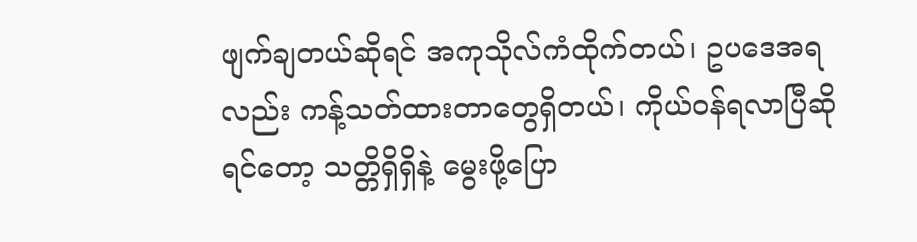ဖျက်ချတယ်ဆိုရင် အကုသိုလ်ကံထိုက်တယ်၊ ဥပဒေအရလည်း ကန့်သတ်ထားတာတွေရှိတယ်၊ ကိုယ်ဝန်ရလာပြီဆိုရင်တော့ သတ္တိရှိရှိနဲ့ မွေးဖို့ပြော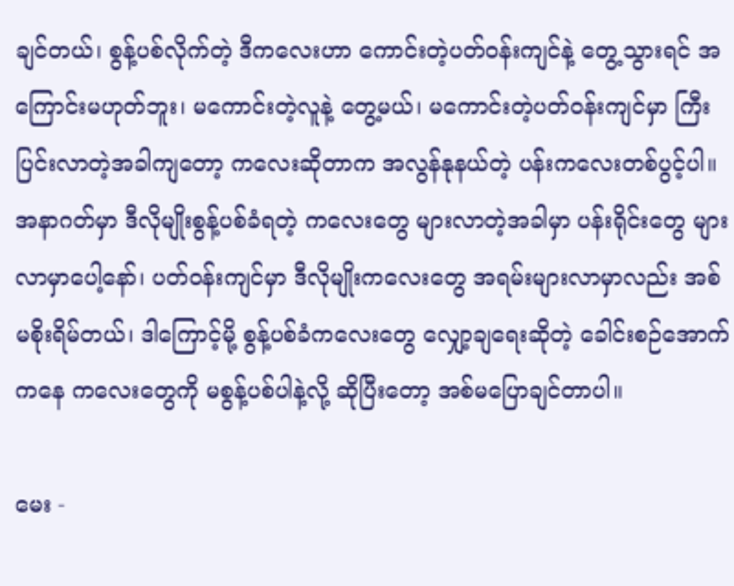ချင်တယ်၊ စွန့်ပစ်လိုက်တဲ့ ဒီကလေးဟာ ကောင်းတဲ့ပတ်ဝန်းကျင်နဲ့ တွေ့သွားရင် အကြောင်းမဟုတ်ဘူး၊ မကောင်းတဲ့လူနဲ့ တွေ့မယ်၊ မကောင်းတဲ့ပတ်ဝန်းကျင်မှာ ကြီးပြင်းလာတဲ့အခါကျတော့ ကလေးဆိုတာက အလွန်နုနယ်တဲ့ ပန်းကလေးတစ်ပွင့်ပါ။ အနာဂတ်မှာ ဒီလိုမျိုးစွန့်ပစ်ခံရတဲ့ ကလေးတွေ များလာတဲ့အခါမှာ ပန်းရိုင်းတွေ များလာမှာပေါ့နော်၊ ပတ်ဝန်းကျင်မှာ ဒီလိုမျိုးကလေးတွေ အရမ်းများလာမှာလည်း အစ်မစိုးရိမ်တယ်၊ ဒါကြောင့်မို့ စွန့်ပစ်ခံကလေးတွေ လျှော့ချရေးဆိုတဲ့ ခေါင်းစဉ်အောက်ကနေ ကလေးတွေကို မစွန့်ပစ်ပါနဲ့လို့ ဆိုပြီးတော့ အစ်မပြောချင်တာပါ။

မေး -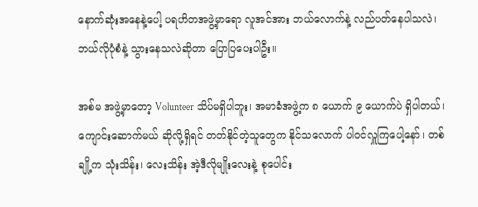နောက်ဆုံးအနေနဲ့ပေါ့ ပရဟိတအဖွဲ့မှာရော လူအင်အား ဘယ်လောက်နဲ့ လည်ပတ်နေပါသလဲ၊ ဘယ်လိုပုံစံနဲ့ သွားနေသလဲဆိုတာ ပြောပြပေးပါဦး။

အစ်မ အဖွဲ့မှာတော့ Volunteer သိပ်မရှိပါဘူး၊ အမာခံအဖွဲ့က ၈ ယောက် ၉ ယောက်ပဲ ရှိပါတယ်၊ ကျောင်းဆောက်မယ် ဆိုလို့ရှိရင် တတ်နိုင်တဲ့သူတွေက နိုင်သလောက် ပါဝင်လှူကြပေါ့နော်၊ တစ်ချို့က သုံးသိန်း၊ လေးသိန်း အဲ့ဒီလိုမျိုးလေးနဲ့ စုပေါင်း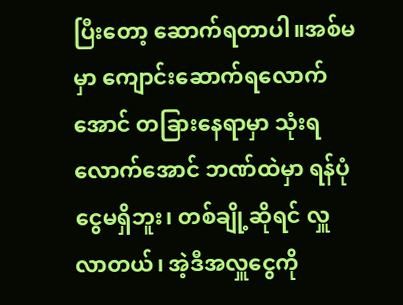ပြီးတော့ ဆောက်ရတာပါ။အစ်မမှာ ကျောင်းဆောက်ရလောက်အောင် တခြားနေရာမှာ သုံးရလောက်အောင် ဘဏ်ထဲမှာ ရန်ပုံငွေမရှိဘူး၊ တစ်ချို့ဆိုရင် လှူလာတယ်၊ အဲ့ဒီအလှူငွေကို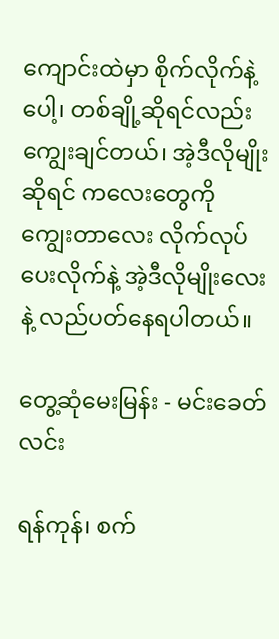ကျောင်းထဲမှာ စိုက်လိုက်နဲ့ပေါ့၊ တစ်ချို့ဆိုရင်လည်း ကျွေးချင်တယ်၊ အဲ့ဒီလိုမျိုးဆိုရင် ကလေးတွေကို ကျွေးတာလေး လိုက်လုပ်ပေးလိုက်နဲ့ အဲ့ဒီလိုမျိုးလေးနဲ့ လည်ပတ်နေရပါတယ်။

တွေ့ဆုံမေးမြန်း - မင်းခေတ်လင်း

ရန်ကုန်၊ စက်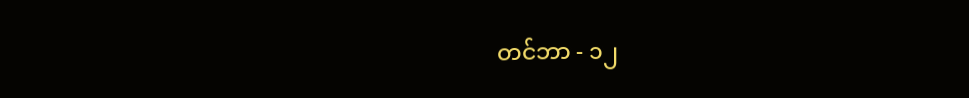တင်ဘာ - ၁၂